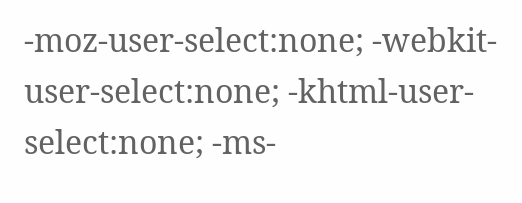-moz-user-select:none; -webkit-user-select:none; -khtml-user-select:none; -ms-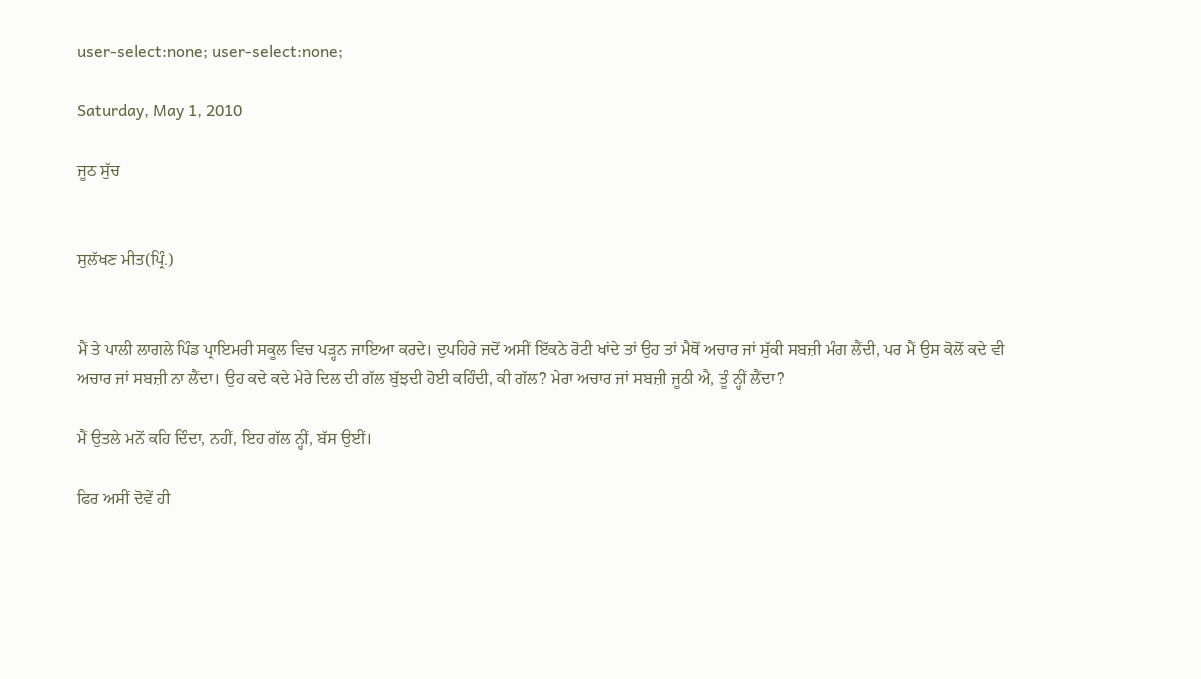user-select:none; user-select:none;

Saturday, May 1, 2010

ਜੂਠ ਸੁੱਚ


ਸੁਲੱਖਣ ਮੀਤ(ਪ੍ਰਿੰ.)


ਮੈਂ ਤੇ ਪਾਲੀ ਲਾਗਲੇ ਪਿੰਡ ਪ੍ਰਾਇਮਰੀ ਸਕੂਲ ਵਿਚ ਪਡ਼੍ਹਨ ਜਾਇਆ ਕਰਦੇ। ਦੁਪਹਿਰੇ ਜਦੋਂ ਅਸੀਂ ਇੱਕਠੇ ਰੋਟੀ ਖਾਂਦੇ ਤਾਂ ਉਹ ਤਾਂ ਮੈਥੋਂ ਅਚਾਰ ਜਾਂ ਸੁੱਕੀ ਸਬਜ਼ੀ ਮੰਗ ਲੈਂਦੀ, ਪਰ ਮੈਂ ਉਸ ਕੋਲੋਂ ਕਦੇ ਵੀ ਅਚਾਰ ਜਾਂ ਸਬਜ਼ੀ ਨਾ ਲੈਂਦਾ। ਉਹ ਕਦੇ ਕਦੇ ਮੇਰੇ ਦਿਲ ਦੀ ਗੱਲ ਬੁੱਝਦੀ ਹੋਈ ਕਹਿੰਦੀ, ਕੀ ਗੱਲ? ਮੇਰਾ ਅਚਾਰ ਜਾਂ ਸਬਜ਼ੀ ਜੂਠੀ ਐ, ਤੂੰ ਨ੍ਹੀਂ ਲੈਂਦਾ?

ਮੈਂ ਉਤਲੇ ਮਨੋਂ ਕਹਿ ਦਿੰਦਾ, ਨਹੀਂ, ਇਹ ਗੱਲ ਨ੍ਹੀਂ, ਬੱਸ ਉਈਂ।

ਫਿਰ ਅਸੀਂ ਦੋਵੇਂ ਹੀ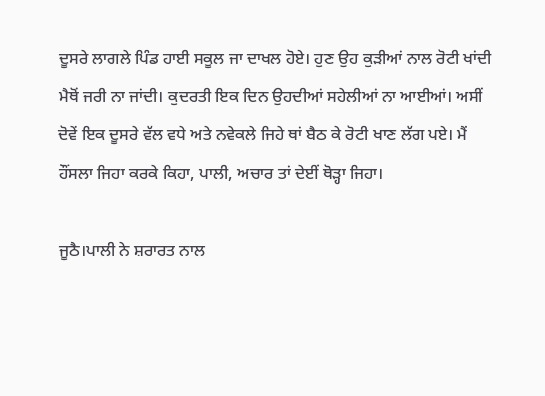ਦੂਸਰੇ ਲਾਗਲੇ ਪਿੰਡ ਹਾਈ ਸਕੂਲ ਜਾ ਦਾਖਲ ਹੋਏ। ਹੁਣ ਉਹ ਕੁਡ਼ੀਆਂ ਨਾਲ ਰੋਟੀ ਖਾਂਦੀ ਮੈਥੋਂ ਜਰੀ ਨਾ ਜਾਂਦੀ। ਕੁਦਰਤੀ ਇਕ ਦਿਨ ਉਹਦੀਆਂ ਸਹੇਲੀਆਂ ਨਾ ਆਈਆਂ। ਅਸੀਂ ਦੋਵੇਂ ਇਕ ਦੂਸਰੇ ਵੱਲ ਵਧੇ ਅਤੇ ਨਵੇਕਲੇ ਜਿਹੇ ਥਾਂ ਬੈਠ ਕੇ ਰੋਟੀ ਖਾਣ ਲੱਗ ਪਏ। ਮੈਂ ਹੌਂਸਲਾ ਜਿਹਾ ਕਰਕੇ ਕਿਹਾ, ਪਾਲੀ, ਅਚਾਰ ਤਾਂ ਦੇਈਂ ਥੋਡ਼੍ਹਾ ਜਿਹਾ।

ਜੂਠੈ।ਪਾਲੀ ਨੇ ਸ਼ਰਾਰਤ ਨਾਲ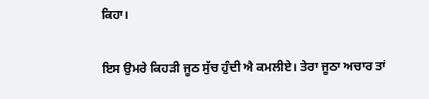ਕਿਹਾ।

ਇਸ ਉਮਰੇ ਕਿਹਡ਼ੀ ਜੂਠ ਸੁੱਚ ਹੁੰਦੀ ਐ ਕਮਲੀਏ। ਤੇਰਾ ਜੂਠਾ ਅਚਾਰ ਤਾਂ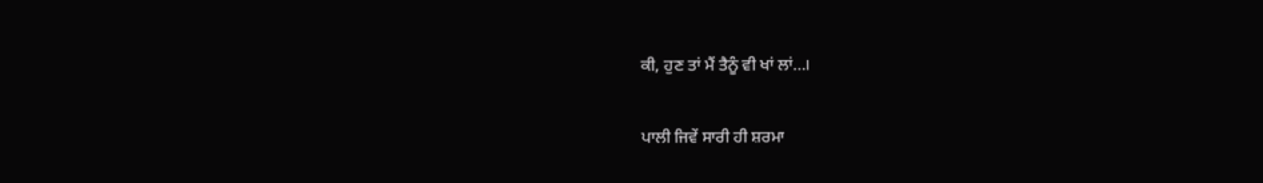ਕੀ, ਹੁਣ ਤਾਂ ਮੈਂ ਤੈਨੂੰ ਵੀ ਖਾਂ ਲਾਂ…।

ਪਾਲੀ ਜਿਵੇਂ ਸਾਰੀ ਹੀ ਸ਼ਰਮਾ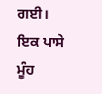ਗਈ। ਇਕ ਪਾਸੇ ਮੂੰਹ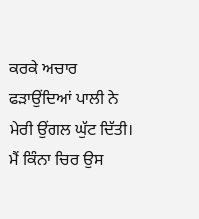ਕਰਕੇ ਅਚਾਰ ਫਡ਼ਾਉਂਦਿਆਂ ਪਾਲੀ ਨੇ ਮੇਰੀ ਉਂਗਲ ਘੁੱਟ ਦਿੱਤੀ। ਮੈਂ ਕਿੰਨਾ ਚਿਰ ਉਸ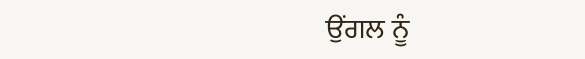ਉਂਗਲ ਨੂੰ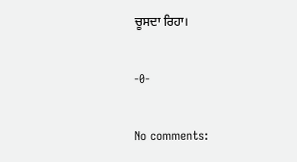ਚੂਸਦਾ ਰਿਹਾ।

-0-

No comments: